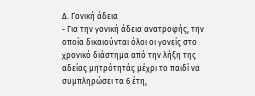Δ. Γονική άδεια
- Για την γονική άδεια ανατροφής, την οποία δικαιούνται όλοι οι γονείς στο χρονικό διάστημα από την λήξη της αδείας μητρότητάς μέχρι το παιδί να συμπληρώσει τα 6 έτη,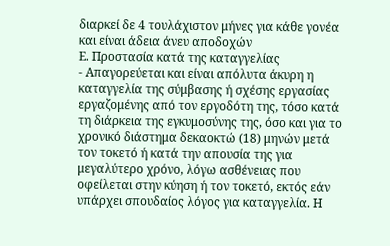διαρκεί δε 4 τουλάχιστον μήνες για κάθε γονέα και είναι άδεια άνευ αποδοχών
Ε. Προστασία κατά της καταγγελίας
- Απαγορεύεται και είναι απόλυτα άκυρη η καταγγελία της σύμβασης ή σχέσης εργασίας εργαζομένης από τον εργοδότη της, τόσο κατά τη διάρκεια της εγκυμοσύνης της, όσο και για το χρονικό διάστημα δεκαοκτώ (18) μηνών μετά τον τοκετό ή κατά την απουσία της για μεγαλύτερο χρόνο, λόγω ασθένειας που οφείλεται στην κύηση ή τον τοκετό, εκτός εάν υπάρχει σπουδαίος λόγος για καταγγελία. Η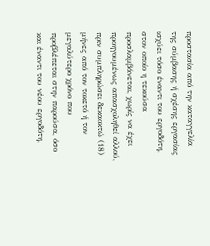προστασία από την καταγγελία της σύμβασης ή σχέσης εργασίας ισχύει τόσο έναντι του εργοδότη, στον οποίο η τεκούσα προσλαμβάνεται, χωρίς να έχει προηγουμένως απασχοληθεί αλλού, πριν συμπληρώσει δεκαοκτώ (18) μήνες από τον τοκετό ή τον μεγαλύτερο χρόνο που προβλέπεται στην παρούσα, όσο και έναντι του νέου εργοδότη,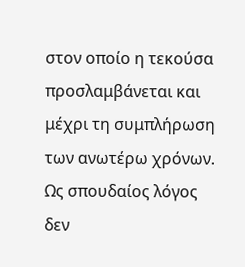στον οποίο η τεκούσα προσλαμβάνεται και μέχρι τη συμπλήρωση των ανωτέρω χρόνων.
Ως σπουδαίος λόγος δεν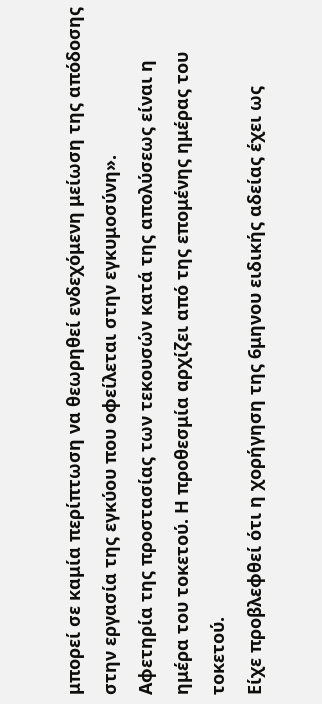μπορεί σε καμία περίπτωση να θεωρηθεί ενδεχόμενη μείωση της απόδοσης στην εργασία της εγκύου που οφείλεται στην εγκυμοσύνη».
Αφετηρία της προστασίας των τεκουσών κατά της απολύσεως είναι η ημέρα του τοκετού. Η προθεσμία αρχίζει από της επομένης ημέρας του τοκετού.
Είχε προβλεφθεί ότι η χορήγηση της 6μηνου ειδικής αδείας έχει ως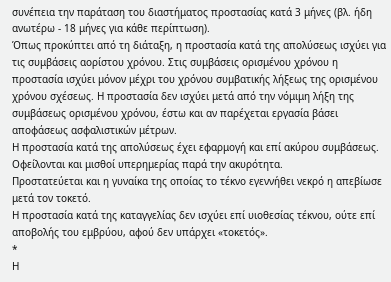συνέπεια την παράταση του διαστήματος προστασίας κατά 3 μήνες (βλ. ήδη ανωτέρω - 18 μήνες για κάθε περίπτωση).
Όπως προκύπτει από τη διάταξη, η προστασία κατά της απολύσεως ισχύει για τις συμβάσεις αορίστου χρόνου. Στις συμβάσεις ορισμένου χρόνου η προστασία ισχύει μόνον μέχρι του χρόνου συμβατικής λήξεως της ορισμένου χρόνου σχέσεως. Η προστασία δεν ισχύει μετά από την νόμιμη λήξη της συμβάσεως ορισμένου χρόνου, έστω και αν παρέχεται εργασία βάσει αποφάσεως ασφαλιστικών μέτρων.
Η προστασία κατά της απολύσεως έχει εφαρμογή και επί ακύρου συμβάσεως. Οφείλονται και μισθοί υπερημερίας παρά την ακυρότητα.
Προστατεύεται και η γυναίκα της οποίας το τέκνο εγεννήθει νεκρό η απεβίωσε μετά τον τοκετό.
Η προστασία κατά της καταγγελίας δεν ισχύει επί υιοθεσίας τέκνου, ούτε επί αποβολής του εμβρύου, αφού δεν υπάρχει «τοκετός».
*
Η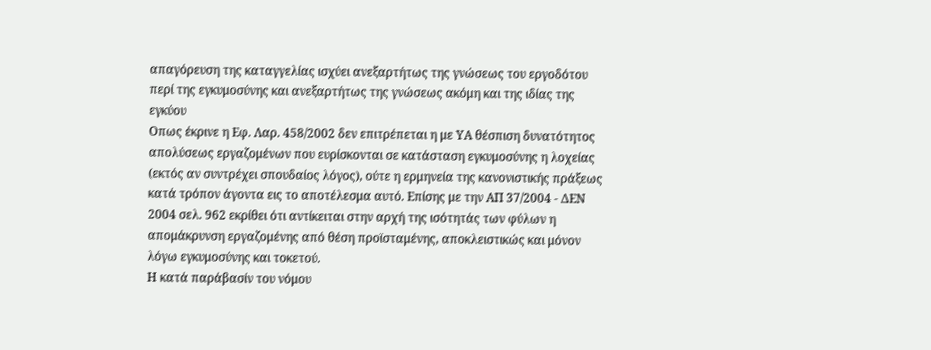απαγόρευση της καταγγελίας ισχύει ανεξαρτήτως της γνώσεως του εργοδότου περί της εγκυμοσύνης και ανεξαρτήτως της γνώσεως ακόμη και της ιδίας της εγκύου
Οπως έκρινε η Εφ. Λαρ. 458/2002 δεν επιτρέπεται η με ΥΑ θέσπιση δυνατότητος απολύσεως εργαζομένων που ευρίσκονται σε κατάσταση εγκυμοσύνης η λοχείας (εκτός αν συντρέχει σπουδαίος λόγος), ούτε η ερμηνεία της κανονιστικής πράξεως κατά τρόπον άγοντα εις το αποτέλεσμα αυτό. Επίσης με την ΑΠ 37/2004 - ΔΕΝ 2004 σελ. 962 εκρίθει ότι αντίκειται στην αρχή της ισότητάς των φύλων η απομάκρυνση εργαζομένης από θέση προϊσταμένης, αποκλειστικώς και μόνον λόγω εγκυμοσύνης και τοκετού.
Η κατά παράβασίν του νόμου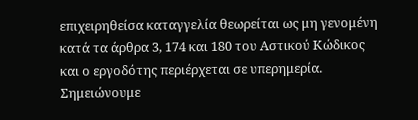επιχειρηθείσα καταγγελία θεωρείται ως μη γενομένη κατά τα άρθρα 3, 174 και 180 του Αστικού Κώδικος και ο εργοδότης περιέρχεται σε υπερημερία. Σημειώνουμε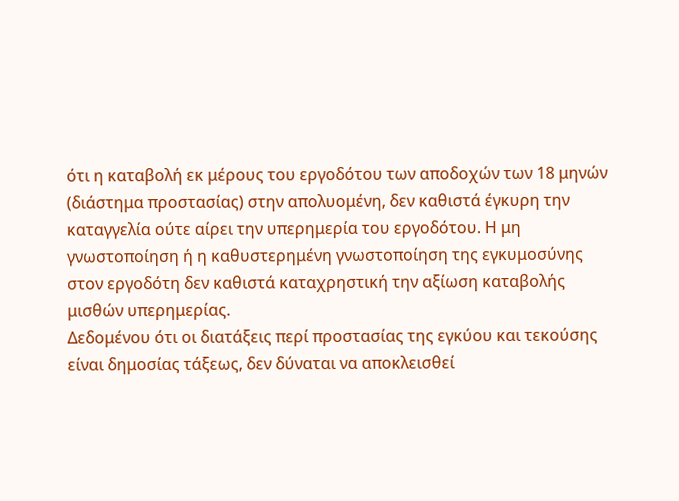ότι η καταβολή εκ μέρους του εργοδότου των αποδοχών των 18 μηνών (διάστημα προστασίας) στην απολυομένη, δεν καθιστά έγκυρη την καταγγελία ούτε αίρει την υπερημερία του εργοδότου. Η μη γνωστοποίηση ή η καθυστερημένη γνωστοποίηση της εγκυμοσύνης στον εργοδότη δεν καθιστά καταχρηστική την αξίωση καταβολής μισθών υπερημερίας.
Δεδομένου ότι οι διατάξεις περί προστασίας της εγκύου και τεκούσης είναι δημοσίας τάξεως, δεν δύναται να αποκλεισθεί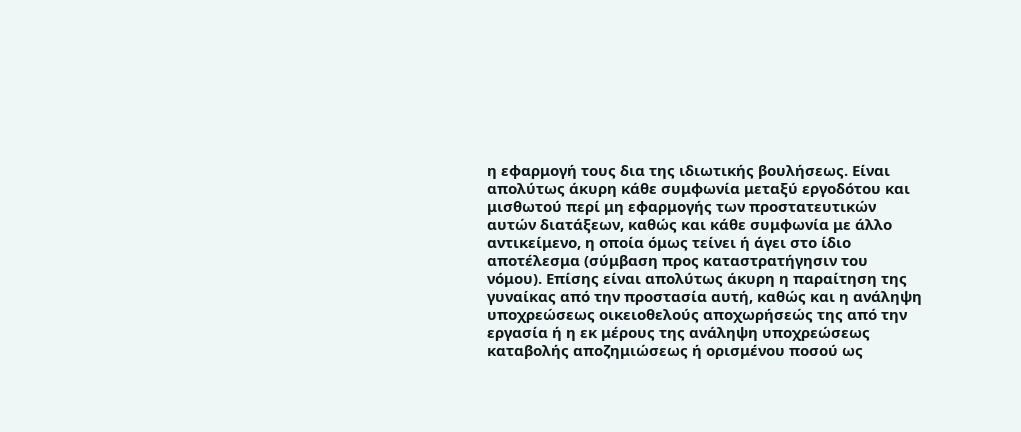η εφαρμογή τους δια της ιδιωτικής βουλήσεως. Είναι απολύτως άκυρη κάθε συμφωνία μεταξύ εργοδότου και μισθωτού περί μη εφαρμογής των προστατευτικών αυτών διατάξεων, καθώς και κάθε συμφωνία με άλλο αντικείμενο, η οποία όμως τείνει ή άγει στο ίδιο αποτέλεσμα (σύμβαση προς καταστρατήγησιν του νόμου). Επίσης είναι απολύτως άκυρη η παραίτηση της γυναίκας από την προστασία αυτή, καθώς και η ανάληψη υποχρεώσεως οικειοθελούς αποχωρήσεώς της από την εργασία ή η εκ μέρους της ανάληψη υποχρεώσεως καταβολής αποζημιώσεως ή ορισμένου ποσού ως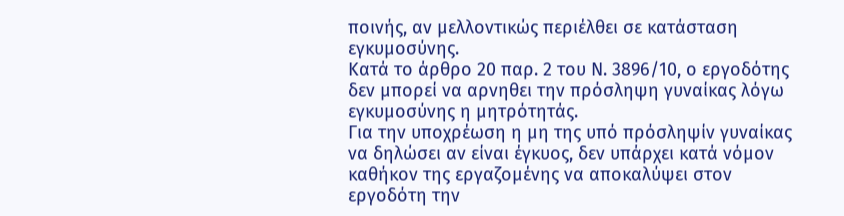ποινής, αν μελλοντικώς περιέλθει σε κατάσταση εγκυμοσύνης.
Κατά το άρθρο 20 παρ. 2 του Ν. 3896/10, ο εργοδότης δεν μπορεί να αρνηθει την πρόσληψη γυναίκας λόγω εγκυμοσύνης η μητρότητάς.
Για την υποχρέωση η μη της υπό πρόσληψίν γυναίκας να δηλώσει αν είναι έγκυος, δεν υπάρχει κατά νόμον καθήκον της εργαζομένης να αποκαλύψει στον εργοδότη την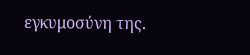εγκυμοσύνη της.